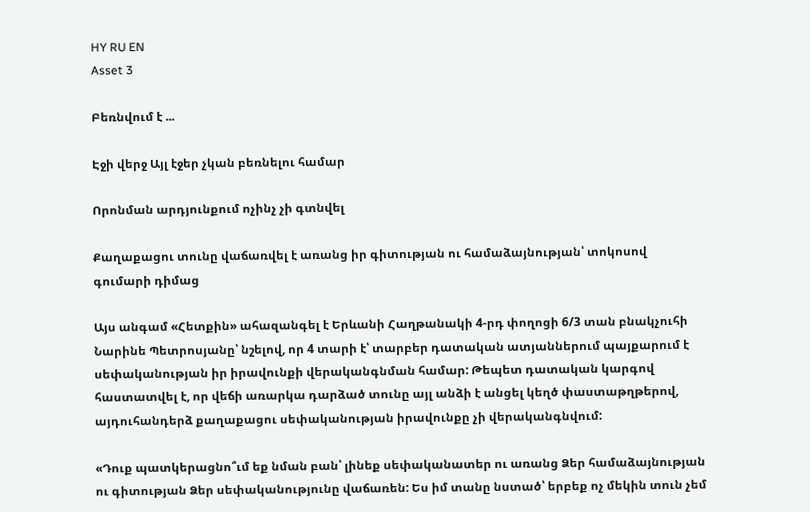HY RU EN
Asset 3

Բեռնվում է ...

Էջի վերջ Այլ էջեր չկան բեռնելու համար

Որոնման արդյունքում ոչինչ չի գտնվել

Քաղաքացու տունը վաճառվել է առանց իր գիտության ու համաձայնության՝ տոկոսով գումարի դիմաց

Այս անգամ «Հետքին» ահազանգել է Երևանի Հաղթանակի 4-րդ փողոցի 6/3 տան բնակչուհի Նարինե Պետրոսյանը՝ նշելով, որ 4 տարի է՝ տարբեր դատական ատյաններում պայքարում է սեփականության իր իրավունքի վերականգնման համար: Թեպետ դատական կարգով հաստատվել է, որ վեճի առարկա դարձած տունը այլ անձի է անցել կեղծ փաստաթղթերով, այդուհանդերձ քաղաքացու սեփականության իրավունքը չի վերականգնվում:

«Դուք պատկերացնո՞ւմ եք նման բան՝ լինեք սեփականատեր ու առանց Ձեր համաձայնության ու գիտության Ձեր սեփականությունը վաճառեն: Ես իմ տանը նստած՝ երբեք ոչ մեկին տուն չեմ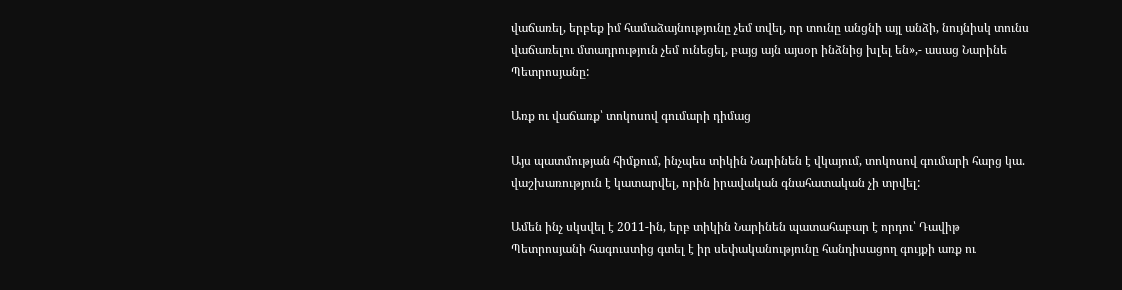վաճառել, երբեք իմ համաձայնությունը չեմ տվել, որ տունը անցնի այլ անձի, նույնիսկ տունս վաճառելու մտադրություն չեմ ունեցել, բայց այն այսօր ինձնից խլել են»,- ասաց Նարինե Պետրոսյանը:

Առք ու վաճառք՝ տոկոսով գումարի դիմաց

Այս պատմության հիմքում, ինչպես տիկին Նարինեն է վկայում, տոկոսով գումարի հարց կա. վաշխառություն է կատարվել, որին իրավական գնահատական չի տրվել:

Ամեն ինչ սկսվել է 2011-ին, երբ տիկին Նարինեն պատահաբար է որդու՝ Դավիթ Պետրոսյանի հագուստից գտել է իր սեփականությունը հանդիսացող գույքի առք ու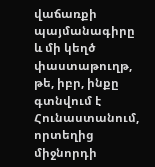վաճառքի պայմանագիրը և մի կեղծ փաստաթուղթ, թե, իբր, ինքը գտնվում է Հունաստանում, որտեղից միջնորդի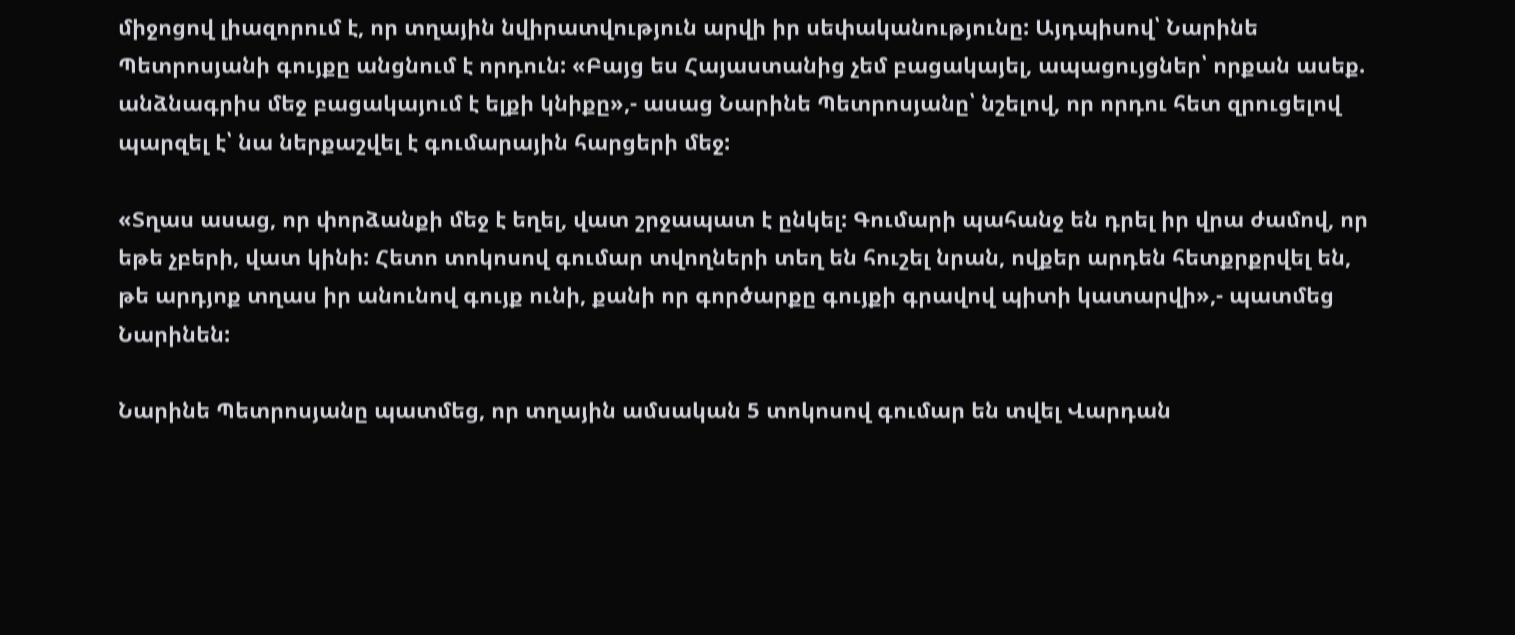միջոցով լիազորում է, որ տղային նվիրատվություն արվի իր սեփականությունը: Այդպիսով՝ Նարինե Պետրոսյանի գույքը անցնում է որդուն: «Բայց ես Հայաստանից չեմ բացակայել, ապացույցներ՝ որքան ասեք. անձնագրիս մեջ բացակայում է ելքի կնիքը»,- ասաց Նարինե Պետրոսյանը՝ նշելով, որ որդու հետ զրուցելով պարզել է՝ նա ներքաշվել է գումարային հարցերի մեջ:

«Տղաս ասաց, որ փորձանքի մեջ է եղել, վատ շրջապատ է ընկել: Գումարի պահանջ են դրել իր վրա ժամով, որ եթե չբերի, վատ կինի: Հետո տոկոսով գումար տվողների տեղ են հուշել նրան, ովքեր արդեն հետքրքրվել են, թե արդյոք տղաս իր անունով գույք ունի, քանի որ գործարքը գույքի գրավով պիտի կատարվի»,- պատմեց Նարինեն:

Նարինե Պետրոսյանը պատմեց, որ տղային ամսական 5 տոկոսով գումար են տվել Վարդան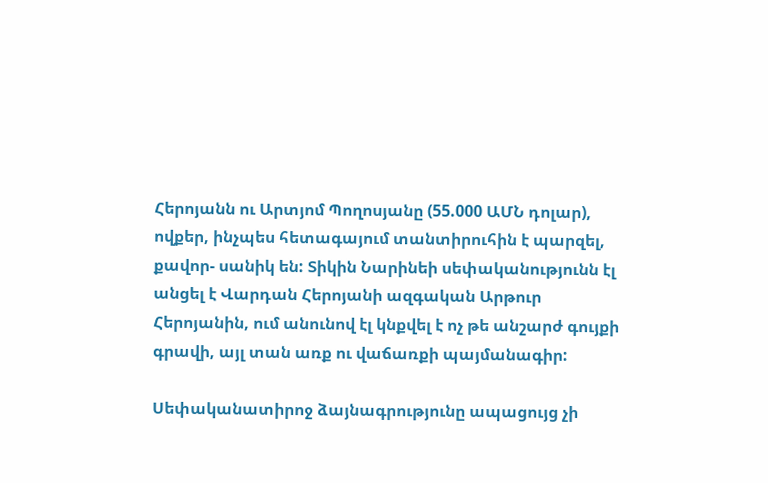Հերոյանն ու Արտյոմ Պողոսյանը (55.000 ԱՄՆ դոլար), ովքեր, ինչպես հետագայում տանտիրուհին է պարզել, քավոր- սանիկ են: Տիկին Նարինեի սեփականությունն էլ անցել է Վարդան Հերոյանի ազգական Արթուր Հերոյանին, ում անունով էլ կնքվել է ոչ թե անշարժ գույքի գրավի, այլ տան առք ու վաճառքի պայմանագիր:

Սեփականատիրոջ ձայնագրությունը ապացույց չի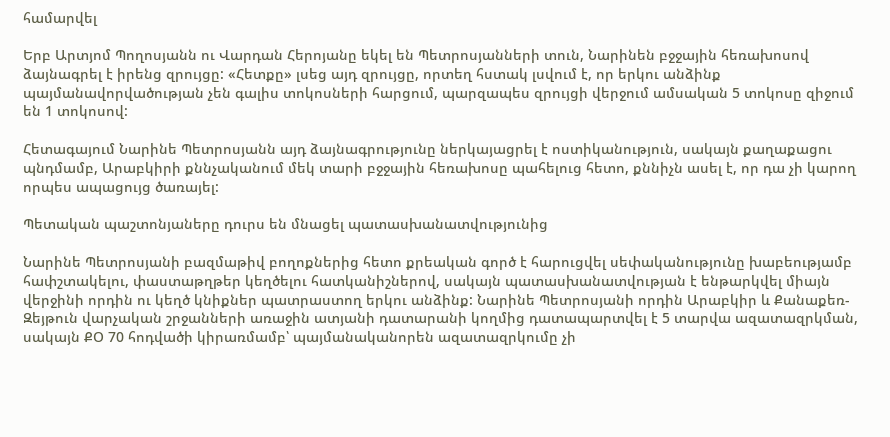համարվել

Երբ Արտյոմ Պողոսյանն ու Վարդան Հերոյանը եկել են Պետրոսյանների տուն, Նարինեն բջջային հեռախոսով ձայնագրել է իրենց զրույցը: «Հետքը» լսեց այդ զրույցը, որտեղ հստակ լսվում է, որ երկու անձինք պայմանավորվածության չեն գալիս տոկոսների հարցում, պարզապես զրույցի վերջում ամսական 5 տոկոսը զիջում են 1 տոկոսով:

Հետագայում Նարինե Պետրոսյանն այդ ձայնագրությունը ներկայացրել է ոստիկանություն, սակայն քաղաքացու պնդմամբ, Արաբկիրի քննչականում մեկ տարի բջջային հեռախոսը պահելուց հետո, քննիչն ասել է, որ դա չի կարող որպես ապացույց ծառայել:

Պետական պաշտոնյաները դուրս են մնացել պատասխանատվությունից

Նարինե Պետրոսյանի բազմաթիվ բողոքներից հետո քրեական գործ է հարուցվել սեփականությունը խաբեությամբ հափշտակելու, փաստաթղթեր կեղծելու հատկանիշներով, սակայն պատասխանատվության է ենթարկվել միայն վերջինի որդին ու կեղծ կնիքներ պատրաստող երկու անձինք: Նարինե Պետրոսյանի որդին Արաբկիր և Քանաքեռ-Զեյթուն վարչական շրջանների առաջին ատյանի դատարանի կողմից դատապարտվել է 5 տարվա ազատազրկման, սակայն ՔՕ 70 հոդվածի կիրառմամբ՝ պայմանականորեն ազատազրկումը չի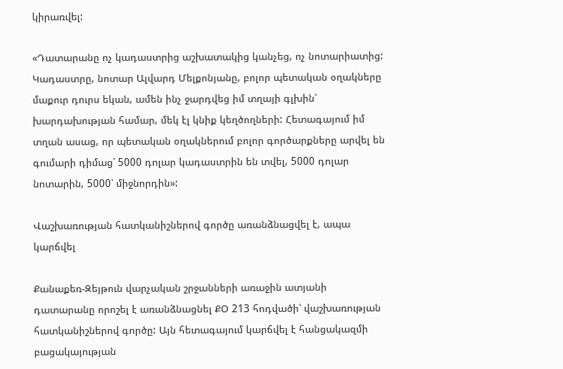կիրառվել:

«Դատարանը ոչ կադաստրից աշխատակից կանչեց, ոչ նոտարիատից: Կադաստրը, նոտար Ալվարդ Մելքոնյանը, բոլոր պետական օղակները մաքուր դուրս եկան, ամեն ինչ ջարդվեց իմ տղայի գլխին՝ խարդախության համար, մեկ էլ կնիք կեղծողների: Հետագայում իմ տղան ասաց, որ պետական օղակներում բոլոր գործարքները արվել են գումարի դիմաց՝ 5000 դոլար կադաստրին են տվել, 5000 դոլար նոտարին, 5000՝ միջնորդին»:

Վաշխառության հատկանիշներով գործը առանձնացվել է, ապա կարճվել

Քանաքեռ-Զեյթուն վարչական շրջանների առաջին ատյանի դատարանը որոշել է առանձնացնել ՔՕ 213 հոդվածի՝ վաշխառության հատկանիշներով գործը: Այն հետագայում կարճվել է հանցակազմի բացակայության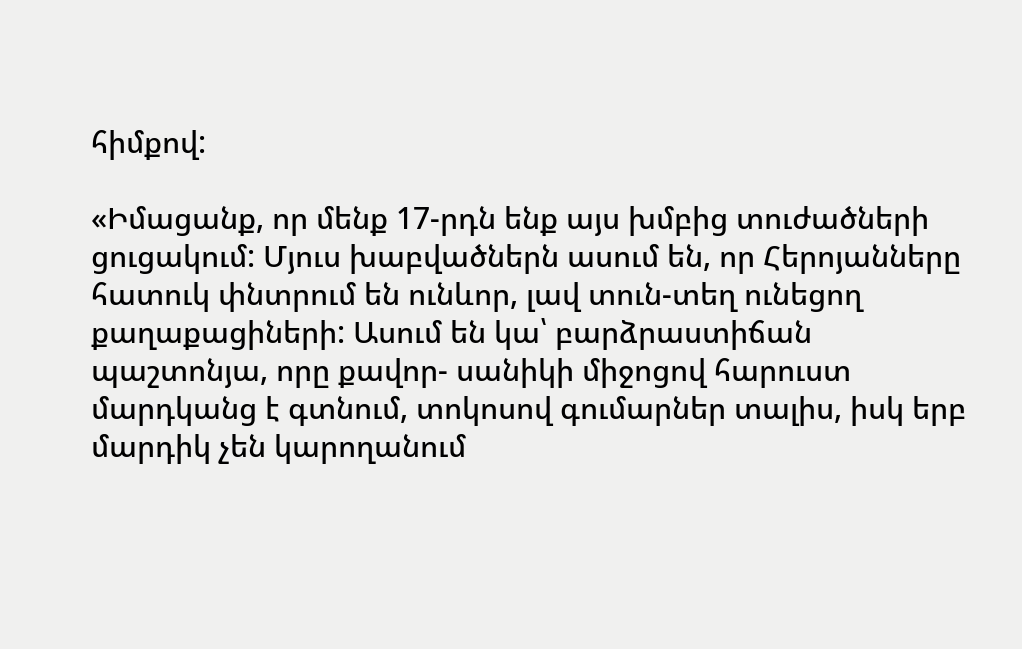հիմքով:

«Իմացանք, որ մենք 17-րդն ենք այս խմբից տուժածների ցուցակում: Մյուս խաբվածներն ասում են, որ Հերոյանները հատուկ փնտրում են ունևոր, լավ տուն-տեղ ունեցող քաղաքացիների: Ասում են կա՝ բարձրաստիճան պաշտոնյա, որը քավոր- սանիկի միջոցով հարուստ մարդկանց է գտնում, տոկոսով գումարներ տալիս, իսկ երբ մարդիկ չեն կարողանում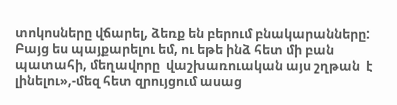տոկոսները վճարել, ձեռք են բերում բնակարանները: Բայց ես պայքարելու եմ, ու եթե ինձ հետ մի բան պատահի, մեղավորը  վաշխառուական այս շղթան  է լինելու»,-մեզ հետ զրույցում ասաց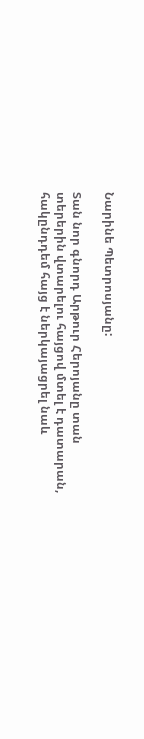Նարինե Պետրոսյանը:

Տան նոր գնորդ Արթուր Հերոյանը տան տերերին վտարելու հայցով մտել է դատարան, հակընդդեմ հայց է ներկայացրել նաև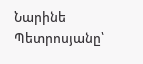Նարինե Պետրոսյանը՝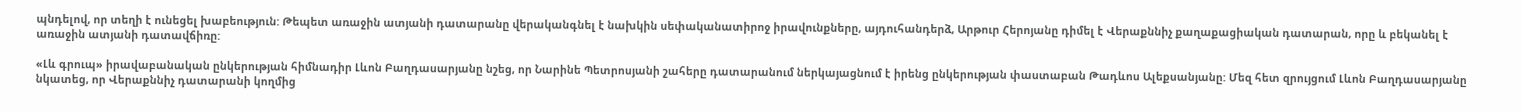պնդելով, որ տեղի է ունեցել խաբեություն: Թեպետ առաջին ատյանի դատարանը վերականգնել է նախկին սեփականատիրոջ իրավունքները, այդուհանդերձ, Արթուր Հերոյանը դիմել է Վերաքննիչ քաղաքացիական դատարան, որը և բեկանել է առաջին ատյանի դատավճիռը:

«Լև գրուպ» իրավաբանական ընկերության հիմնադիր Լևոն Բաղդասարյանը նշեց, որ Նարինե Պետրոսյանի շահերը դատարանում ներկայացնում է իրենց ընկերության փաստաբան Թադևոս Ալեքսանյանը: Մեզ հետ զրույցում Լևոն Բաղդասարյանը նկատեց, որ Վերաքննիչ դատարանի կողմից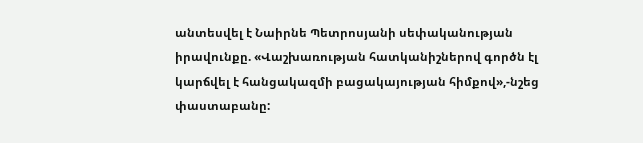անտեսվել է Նաիրնե Պետրոսյանի սեփականության իրավունքը. «Վաշխառության հատկանիշներով գործն էլ կարճվել է հանցակազմի բացակայության հիմքով»,-նշեց փաստաբանը: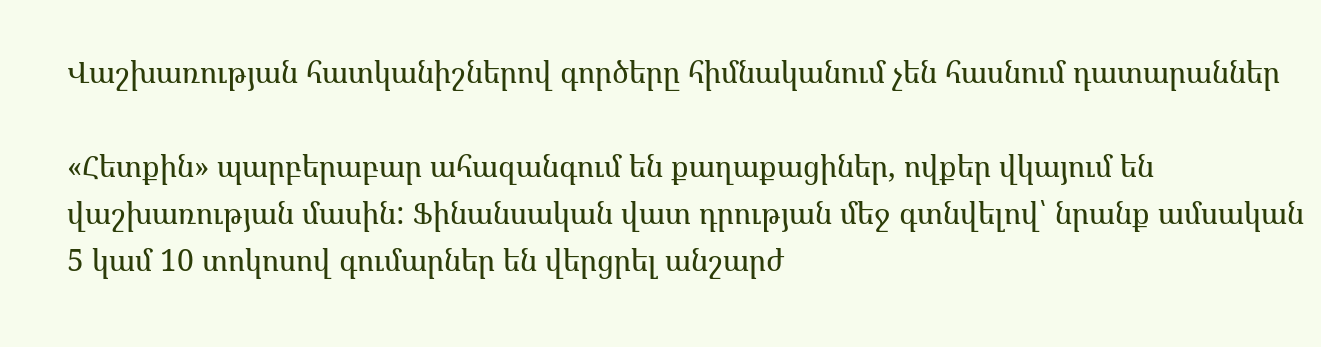Վաշխառության հատկանիշներով գործերը հիմնականում չեն հասնում դատարաններ

«Հետքին» պարբերաբար ահազանգում են քաղաքացիներ, ովքեր վկայում են վաշխառության մասին: Ֆինանսական վատ դրության մեջ գտնվելով՝ նրանք ամսական 5 կամ 10 տոկոսով գումարներ են վերցրել անշարժ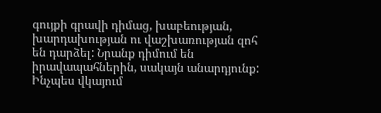գույքի գրավի դիմաց, խաբեության, խարդախության ու վաշխառության զոհ են դարձել: Նրանք դիմում են իրավապահներին, սակայն անարդյունք: Ինչպես վկայում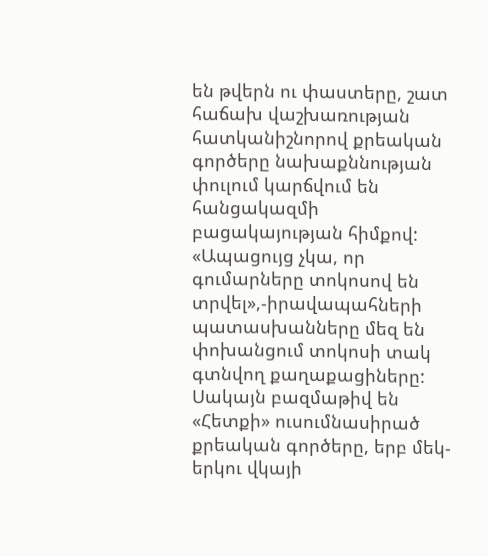են թվերն ու փաստերը, շատ հաճախ վաշխառության հատկանիշնորով քրեական գործերը նախաքննության փուլում կարճվում են հանցակազմի բացակայության հիմքով: «Ապացույց չկա, որ գումարները տոկոսով են տրվել»,-իրավապահների պատասխանները մեզ են փոխանցում տոկոսի տակ գտնվող քաղաքացիները: Սակայն բազմաթիվ են «Հետքի» ուսումնասիրած քրեական գործերը, երբ մեկ-երկու վկայի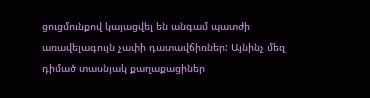ցուցմունքով կայացվել են անգամ պատժի առավելագույն չափի դատավճիռներ: Այնինչ մեզ դիմած տասնյակ քաղաքացիներ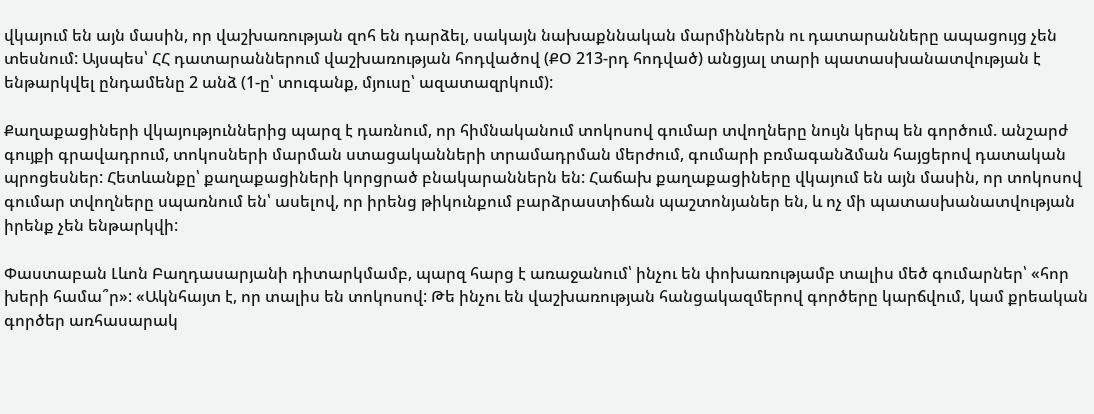վկայում են այն մասին, որ վաշխառության զոհ են դարձել, սակայն նախաքննական մարմիններն ու դատարանները ապացույց չեն տեսնում: Այսպես՝ ՀՀ դատարաններում վաշխառության հոդվածով (ՔՕ 213-րդ հոդված) անցյալ տարի պատասխանատվության է ենթարկվել ընդամենը 2 անձ (1-ը՝ տուգանք, մյուսը՝ ազատազրկում):

Քաղաքացիների վկայություններից պարզ է դառնում, որ հիմնականում տոկոսով գումար տվողները նույն կերպ են գործում. անշարժ գույքի գրավադրում, տոկոսների մարման ստացականների տրամադրման մերժում, գումարի բռմագանձման հայցերով դատական պրոցեսներ: Հետևանքը՝ քաղաքացիների կորցրած բնակարաններն են: Հաճախ քաղաքացիները վկայում են այն մասին, որ տոկոսով գումար տվողները սպառնում են՝ ասելով, որ իրենց թիկունքում բարձրաստիճան պաշտոնյաներ են, և ոչ մի պատասխանատվության իրենք չեն ենթարկվի:

Փաստաբան Լևոն Բաղդասարյանի դիտարկմամբ, պարզ հարց է առաջանում՝ ինչու են փոխառությամբ տալիս մեծ գումարներ՝ «հոր խերի համա՞ր»: «Ակնհայտ է, որ տալիս են տոկոսով: Թե ինչու են վաշխառության հանցակազմերով գործերը կարճվում, կամ քրեական գործեր առհասարակ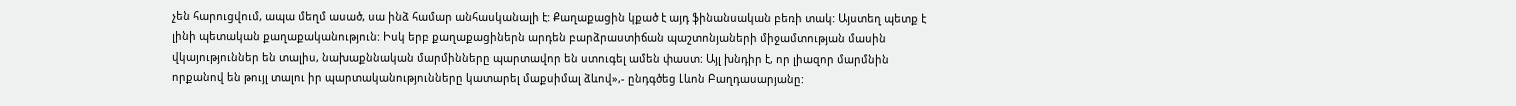չեն հարուցվում, ապա մեղմ ասած, սա ինձ համար անհասկանալի է: Քաղաքացին կքած է այդ ֆինանսական բեռի տակ: Այստեղ պետք է լինի պետական քաղաքականություն: Իսկ երբ քաղաքացիներն արդեն բարձրաստիճան պաշտոնյաների միջամտության մասին վկայություններ են տալիս, նախաքննական մարմինները պարտավոր են ստուգել ամեն փաստ: Այլ խնդիր է, որ լիազոր մարմնին որքանով են թույլ տալու իր պարտականությունները կատարել մաքսիմալ ձևով»,- ընդգծեց Լևոն Բաղդասարյանը: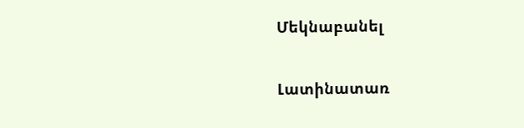Մեկնաբանել

Լատինատառ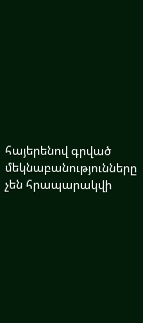հայերենով գրված մեկնաբանությունները չեն հրապարակվի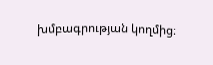խմբագրության կողմից։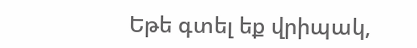Եթե գտել եք վրիպակ,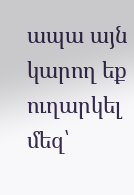ապա այն կարող եք ուղարկել մեզ՝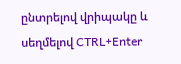ընտրելով վրիպակը և սեղմելով CTRL+Enter